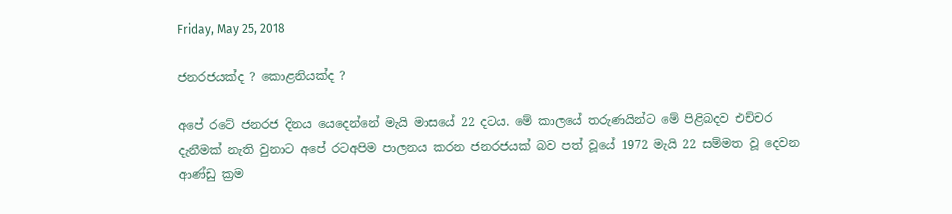Friday, May 25, 2018

ජනරජයක්ද ? කොළනියක්ද ?

අපේ රටේ ජනරජ දිනය යෙදෙන්නේ මැයි මාසයේ 22 දටය. මේ කාලයේ තරුණයින්ට මේ පිළිබදව එච්චර දැනීමක් නැති වුනාට අපේ රටඅපිම පාලනය කරන ජනරජයක් බව පත් වූයේ 1972 මැයි 22 සම්මත වූ දෙවන ආණ්ඩු ක්‍රම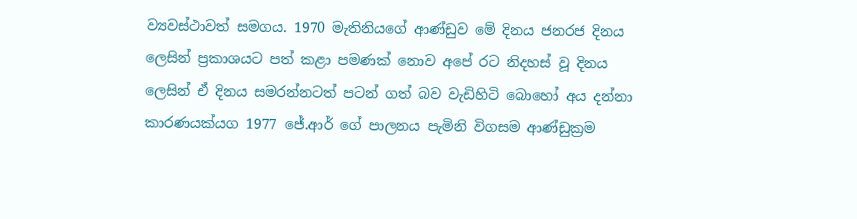ව්‍යවස්ථාවත් සමගය. 1970 මැතිනියගේ ආණ්ඩුව මේ දිනය ජනරජ දිනය ලෙසින් ප්‍රකාශයට පත් කළා පමණක් නොව අපේ රට නිදහස් වූ දිනය ලෙසින් ඒ දිනය සමරන්නටත් පටන් ගත් බව වැඩිහිටි බොහෝ අය දන්නා කාරණයක්යග 1977 ජේ.ආර් ගේ පාලනය පැමිනි විගසම ආණ්ඩුක්‍රම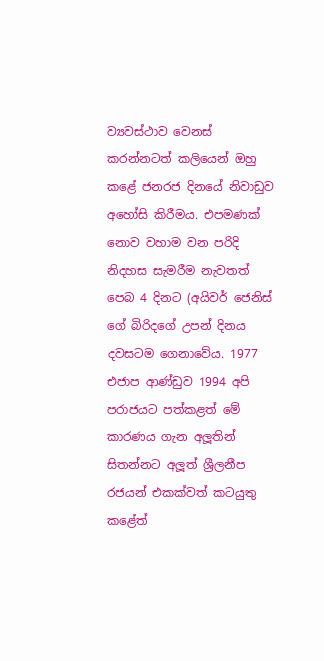ව්‍යවස්ථාව වෙනස් කරන්නටත් කලියෙන් ඔහු කළේ ජනරජ දිනයේ නිවාඩුව අහෝසි කිරීමය. එපමණක් නොව වහාම වන පරිදි නිදහස සැමරීම නැවතත් පෙබ 4 දිනට (අයිවර් ජෙනිස් ගේ බිරිදගේ උපන් දිනය දවසටම ගෙනාවේය. 1977 එජාප ආණ්ඩුව 1994 අපි පරාජයට පත්කළත් මේ කාරණය ගැන අලූතින් සිතන්නට අලූත් ශ්‍රීලනීප රජයන් එකක්වත් කටයුතු කළේත්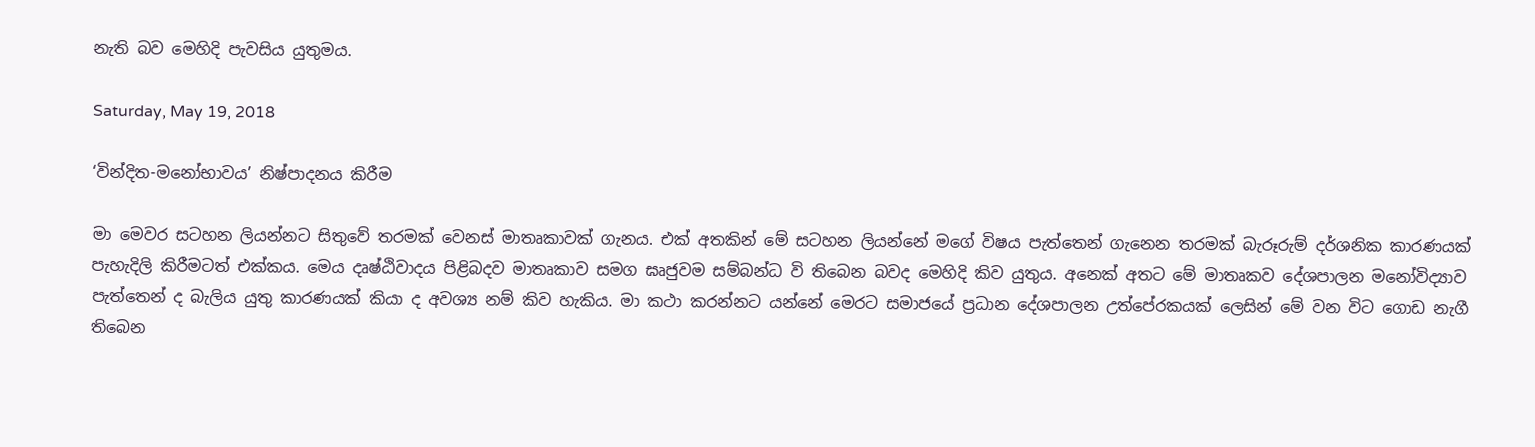නැති බව මෙහිදි පැවසිය යුතුමය.

Saturday, May 19, 2018

‘වින්දිත-මනෝභාවය’ නිෂ්පාදනය කිරීම

මා මෙවර සටහන ලියන්නට සිතුවේ තරමක් වෙනස් මාතෘකාවක් ගැනය. එක් අතකින් මේ සටහන ලියන්නේ මගේ විෂය පැත්තෙන් ගැනෙන තරමක් බැරූරුම් දර්ශනික කාරණයක් පැහැදිලි කිරීමටත් එක්කය. මෙය දෘෂ්ඨිවාදය පිළිබදව මාතෘකාව සමග ඝෘජුවම සම්බන්ධ වි තිබෙන බවද මෙහිදි කිව යුතුය. අනෙක් අතට මේ මාතෘකව දේශපාලන මනෝවිද්‍යාව පැත්තෙන් ද බැලිය යුතු කාරණයක් කියා ද අවශ්‍ය නම් කිව හැකිය. මා කථා කරන්නට යන්නේ මෙරට සමාජයේ ප්‍රධාන දේශපාලන උත්පේරකයක් ලෙසින් මේ වන විට ගොඩ නැගී තිබෙන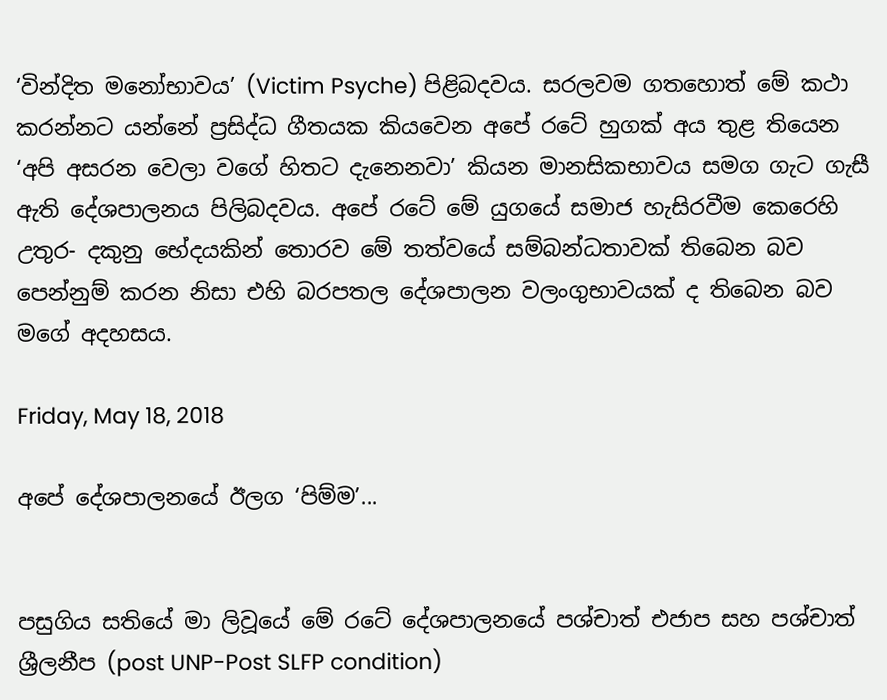‘වින්දිත මනෝභාවය’ (Victim Psyche) පිළිබදවය. සරලවම ගතහොත් මේ කථා කරන්නට යන්නේ ප්‍රසිද්ධ ගීතයක කියවෙන අපේ රටේ හුගක් අය තුළ තියෙන ‘අපි අසරන වෙලා වගේ හිතට දැනෙනවා’ කියන මානසිකභාවය සමග ගැට ගැසී ඇති දේශපාලනය පිලිබදවය. අපේ රටේ මේ යුගයේ සමාජ හැසිරවීම කෙරෙහි උතුර- දකුනු භේදයකින් තොරව මේ තත්වයේ සම්බන්ධතාවක් තිබෙන බව පෙන්නුම් කරන නිසා එහි බරපතල දේශපාලන වලංගුභාවයක් ද තිබෙන බව මගේ අදහසය.

Friday, May 18, 2018

අපේ දේශපාලනයේ ඊලග ‘පිම්ම’...


පසුගිය සතියේ මා ලිවූයේ මේ රටේ දේශපාලනයේ පශ්චාත් එජාප සහ පශ්චාත් ශ්‍රීලනීප (post UNP-Post SLFP condition)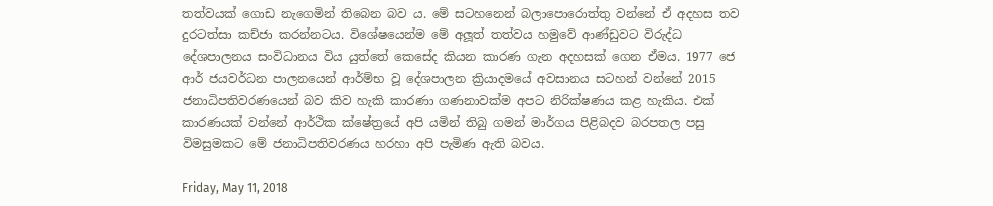තත්වයක් ගොඩ නැගෙමින් තිබෙන බව ය. මේ සටහනෙන් බලාපොරොත්තු වන්නේ ඒ අදහස තව දුරටත්සා කච්ජා කරන්නටය. විශේෂයෙන්ම මේ අලූත් තත්වය හමුවේ ආණ්ඩුවට විරුද්ධ දේශපාලනය සංවිධානය විය යුත්තේ කෙසේද කියන කාරණ ගැන අදහසක් ගෙන ඒමය. 1977 ජෙ ආර් ජයවර්ධන පාලනයෙන් ආර්ම්භ වූ දේශපාලන ක්‍රියාදමයේ අවසානය සටහන් වන්නේ 2015 ජනාධිපතිවරණයෙන් බව කිව හැකි කාරණා ගණනාවක්ම අපට නිරික්ෂණය කළ හැකිය. එක් කාරණයක් වන්නේ ආර්ථික ක්ෂේත්‍රයේ අපි යමින් තිබු ගමන් මාර්ගය පිළිබදව බරපතල පසු විමසුමකට මේ ජනාධිපතිවරණය හරහා අපි පැමිණ ඇති බවය.

Friday, May 11, 2018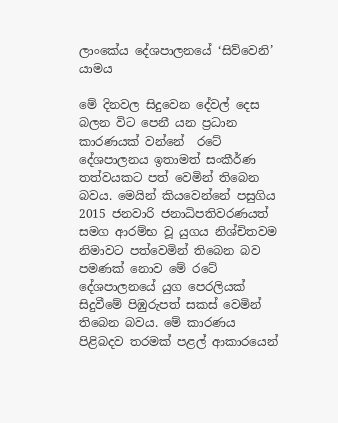ලාංකේය දේශපාලනයේ ‘සිව්වෙනි’ යාමය

මේ දිනවල සිදුවෙන දේවල් දෙස බලන විට පෙනී යන ප්‍රධාන කාරණයක් වන්නේ  රටේ දේශපාලනය ඉතාමත් සංකීර්ණ තත්වයකට පත් වෙමින් තිබෙන බවය. මෙයින් කියවෙන්නේ පසුගිය 2015 ජනවාරි ජනාධිපතිවරණයත් සමග ආරම්භ වූ යුගය නිශ්චිතවම නිමාවට පත්වෙමින් තිබෙන බව පමණක් නොව මේ රටේ දේශපාලනයේ යුග පෙරලියක් සිදුවීමේ පිඹුරුපත් සකස් වෙමින් තිබෙන බවය. මේ කාරණය පිළිබදව තරමක් පළල් ආකාරයෙන්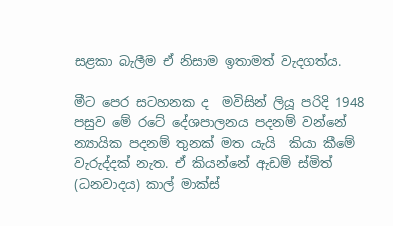සළකා බැලීම ඒ නිසාම ඉතාමත් වැදගත්ය.

මීට පෙර සටහනක ද  මවිසින් ලියූ පරිදි 1948 පසුව මේ රටේ දේශපාලනය පදනම් වන්නේ   න්‍යායික පදනම් තුනක් මත යැයි  කියා කීමේ වැරුද්දක් නැත. ඒ කියන්නේ ඇඩම් ස්මිත් (ධනවාදය) කාල් මාක්ස්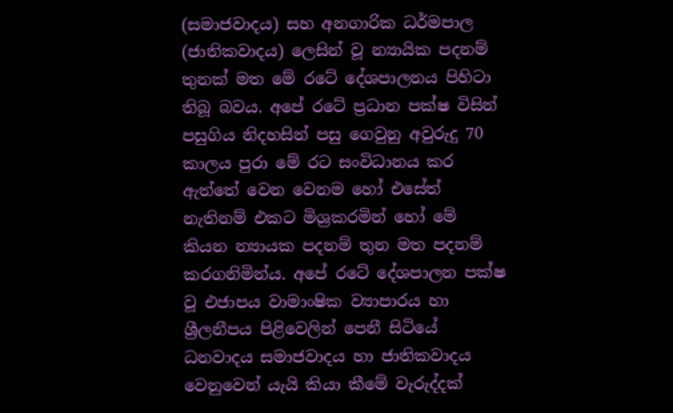(සමාජවාදය) සහ අනගාරික ධර්මපාල (ජාතිකවාදය) ලෙසින් වූ න්‍යායික පදනම් තුනක් මත මේ රටේ දේශපාලනය පිහිටා තිබූ බවය. අපේ රටේ ප්‍රධාන පක්ෂ විසින් පසුගිය නිදහසින් පසු ගෙවුනු අවුරුදු 70 කාලය පුරා මේ රට සංවිධානය කර ඇත්තේ වෙන වෙනම හෝ එසේත් නැතිනම් එකට මිශ්‍රකරමින් හෝ මේ කියන න්‍යායක පදනම් තුන මත පදනම් කරගනිමින්ය. අපේ රටේ දේශපාලන පක්ෂ වූ එජාපය වාමාංෂික ව්‍යාපාරය හා ශ්‍රීලනීපය පිළිවෙලින් පෙනී සිටියේ ධනවාදය සමාජවාදය හා ජාතිකවාදය වෙනුවෙන් යැයි කියා කීමේ වැරුද්දක්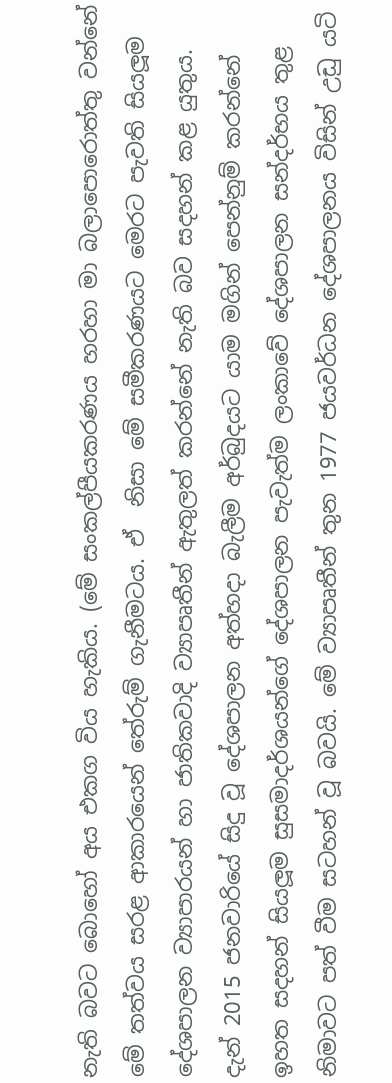නැති බවට බොහෝ අය එකග විය හැකිය. (මේ සංකල්පීයකරණය හරහා මා බලාපොරොත්තු වන්නේ මේ තත්වය සරළ ආකාරයෙන් තේරුම් ගැනීමටය. ඒ  නිසා මේ සමීකරණයට මෙරට පැවති සියලූම දේශපාලන ව්‍යාපාරයන් හා ජාතිකවාදි ව්‍යාපෘතීන් ඇතුලත් කරන්නේ නැති බව සදහන් කළ යුතුය. දැන් 2015 ජනවාරියේ සිදු වූ දේශපාලන අත්හදා බැලීම අර්බුදයට යාම මගින් පෙන්නුම් කරන්නේ ඉහත සදහන් සියලූම සුසමාදර්ශයන්ගේ දේශපාලන පැවැත්ම ලංකාවේ දේශපාලන සන්දර්භය තුළ නිමාවට පත් වීම සටහන් වූ බවයි. මේ ව්‍යාපෘතීන් තුන 1977 ජයවර්ධන දේශපාලනය විසින් උඩු යටි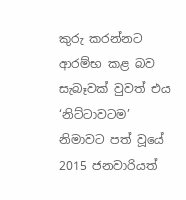කුරු කරන්නට ආරම්භ කළ බව සැබෑවක් වුවත් එය ‘නිට්ටාවටම’ නිමාවට පත් වූයේ 2015 ජනවාරියත්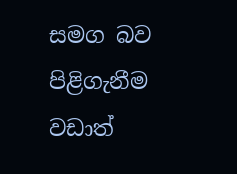සමග බව පිළිගැනීම වඩාත්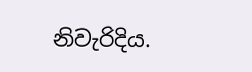නිවැරිදිය.